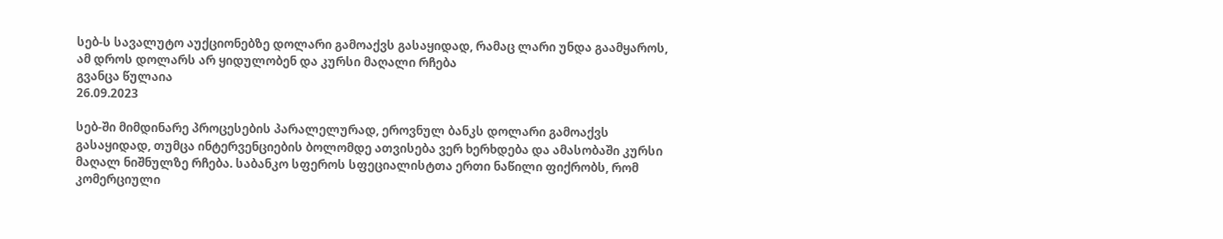სებ-ს სავალუტო აუქციონებზე დოლარი გამოაქვს გასაყიდად, რამაც ლარი უნდა გაამყაროს, ამ დროს დოლარს არ ყიდულობენ და კურსი მაღალი რჩება
გვანცა წულაია
26.09.2023

სებ-ში მიმდინარე პროცესების პარალელურად, ეროვნულ ბანკს დოლარი გამოაქვს გასაყიდად, თუმცა ინტერვენციების ბოლომდე ათვისება ვერ ხერხდება და ამასობაში კურსი მაღალ ნიშნულზე რჩება. საბანკო სფეროს სფეციალისტთა ერთი ნაწილი ფიქრობს, რომ კომერციული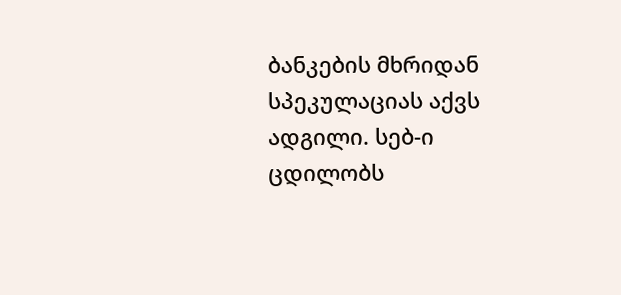ბანკების მხრიდან სპეკულაციას აქვს ადგილი. სებ-ი ცდილობს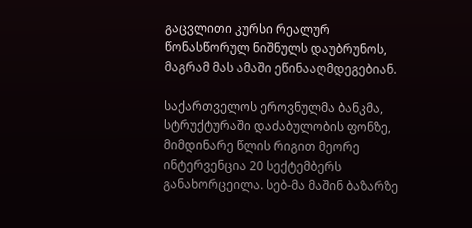გაცვლითი კურსი რეალურ წონასწორულ ნიშნულს დაუბრუნოს, მაგრამ მას ამაში ეწინააღმდეგებიან.

საქართველოს ეროვნულმა ბანკმა, სტრუქტურაში დაძაბულობის ფონზე, მიმდინარე წლის რიგით მეორე ინტერვენცია 20 სექტემბერს განახორცეილა. სებ-მა მაშინ ბაზარზე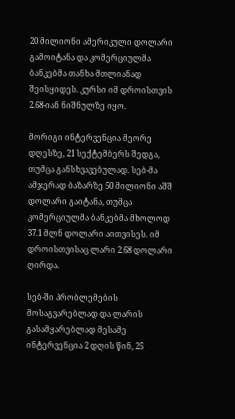20 მილიონი ამერიკული დოლარი გამოიტანა და კომერციულმა ბანკებმა თანხა მთლიანად შეისყიდეს. კურსი იმ დროისთვის 2.68-იან ნიშნულზე იყო.

მორიგი ინტერვენცია მეორე დღესზე, 21 სექტემბერს შედგა, თუმცა განსხვავებულად. სებ-მა ამჯერად ბაზარზე 50 მილიონი აშშ დოლარი გაიტანა, თუმცა კომერციულმა ბანკებმა მხოლოდ 37.1 მლნ დოლარი აითვისეს. იმ დროისთვისაც ლარი 2.68 დოლარი ღირდა.

სებ-ში პრობლემების მოსაგვარებლად და ლარის გასამყარებლად მესამე ინტერვენცია 2 დღის წინ, 25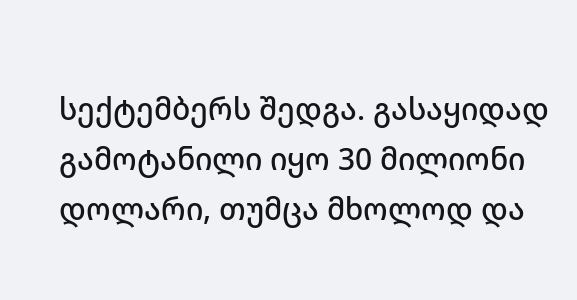სექტემბერს შედგა. გასაყიდად გამოტანილი იყო 30 მილიონი დოლარი, თუმცა მხოლოდ და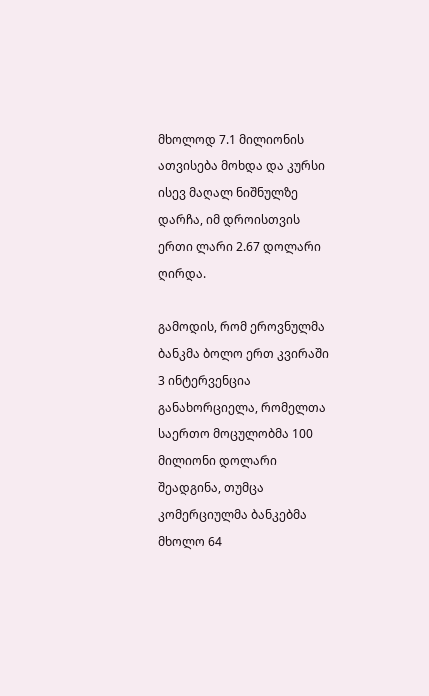მხოლოდ 7.1 მილიონის ათვისება მოხდა და კურსი ისევ მაღალ ნიშნულზე დარჩა, იმ დროისთვის ერთი ლარი 2.67 დოლარი ღირდა.

გამოდის, რომ ეროვნულმა ბანკმა ბოლო ერთ კვირაში 3 ინტერვენცია განახორციელა, რომელთა საერთო მოცულობმა 100 მილიონი დოლარი შეადგინა, თუმცა კომერციულმა ბანკებმა მხოლო 64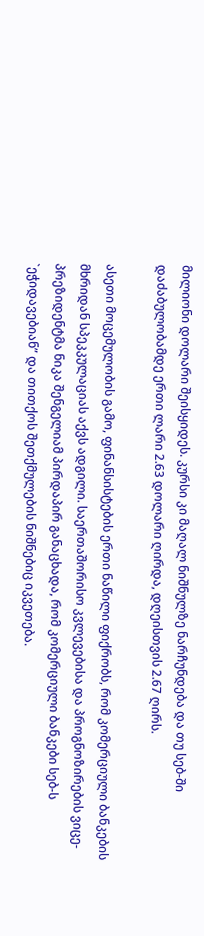მილიონი დოლარი შეისყიდეს. კურსი კი მაღალ ნიშნულზე ნარჩუნდება და თუ სებ-ში დაძაბულობამდე ერთი ლარი 2.63 დოლარი ღირდა, დღეისთვის 2.67 ღირს.

ასეთი მოცემულობის გამო, ფინანსისტების ერთი ნაწილი ფიქრობს, რომ კომერციული ბანკების მხრიდან სპეკკულაციას აქვს ადგილი. საერთაშორისო კვლევებისა და პროგნოზირების ვიცე-პრეზიდენტმა ნიკა შენგელიამ პირდაპირ განაცხადა, რომ კომერციული ბანკები სებ-ს `ეჭიდავებიან” და თითქოს შეთქმულების ნიშნებიც იკვეთება.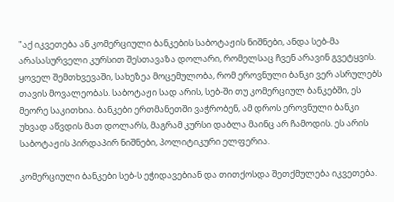"აქ იკვეთება ან კომერციული ბანკების საბოტაჟის ნიშნები, ანდა სებ-მა არასასურველი კურსით შესთავაზა დოლარი, რომელსაც ჩვენ არავინ გვეტყვის. ყოველ შემთხვევაში, სახეზეა მოცემულობა, რომ ეროვნული ბანკი ვერ ასრულებს თავის მოვალეობას. საბოტაჟი სად არის, სებ-ში თუ კომერციულ ბანკებში, ეს მეორე საკითხია. ბანკები ერთმანეთში ვაჭრობენ, ამ დროს ეროვნული ბანკი უხვად აწვდის მათ დოლარს, მაგრამ კურსი დაბლა მაინც არ ჩამოდის. ეს არის საბოტაჟის პირდაპირ ნიშნები, პოლიტიკური ელფერია.

კომერციული ბანკები სებ-ს ეჭიდავებიან და თითქოსდა შეთქმულება იკვეთება.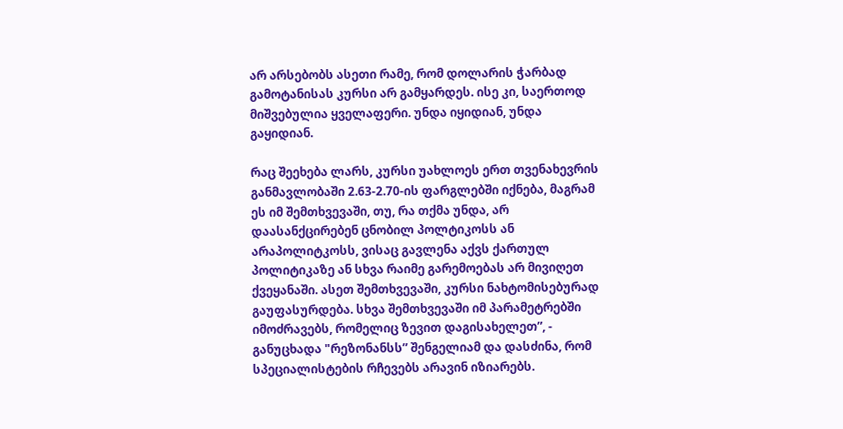არ არსებობს ასეთი რამე, რომ დოლარის ჭარბად გამოტანისას კურსი არ გამყარდეს. ისე კი, საერთოდ მიშვებულია ყველაფერი. უნდა იყიდიან, უნდა გაყიდიან.

რაც შეეხება ლარს, კურსი უახლოეს ერთ თვენახევრის განმავლობაში 2.63-2.70-ის ფარგლებში იქნება, მაგრამ ეს იმ შემთხვევაში, თუ, რა თქმა უნდა, არ დაასანქცირებენ ცნობილ პოლტიკოსს ან არაპოლიტკოსს, ვისაც გავლენა აქვს ქართულ პოლიტიკაზე ან სხვა რაიმე გარემოებას არ მივიღეთ ქვეყანაში. ასეთ შემთხვევაში, კურსი ნახტომისებურად გაუფასურდება. სხვა შემთხვევაში იმ პარამეტრებში იმოძრავებს, რომელიც ზევით დაგისახელეთ”, - განუცხადა "რეზონანსს” შენგელიამ და დასძინა, რომ სპეციალისტების რჩევებს არავინ იზიარებს.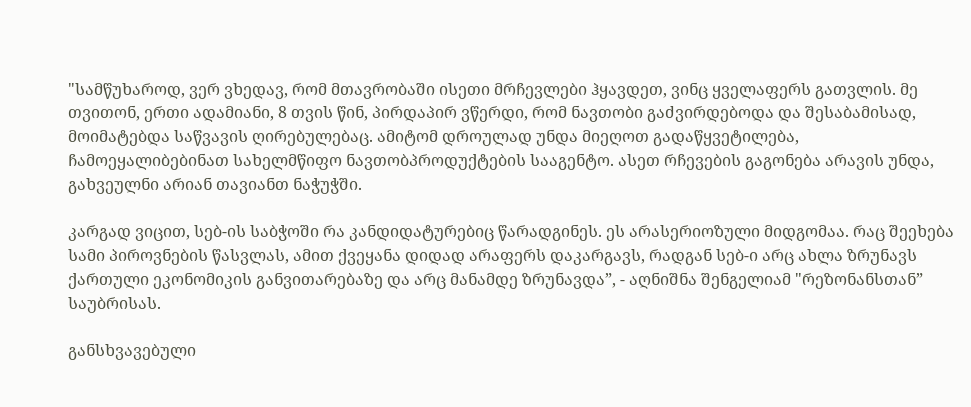"სამწუხაროდ, ვერ ვხედავ, რომ მთავრობაში ისეთი მრჩევლები ჰყავდეთ, ვინც ყველაფერს გათვლის. მე თვითონ, ერთი ადამიანი, 8 თვის წინ, პირდაპირ ვწერდი, რომ ნავთობი გაძვირდებოდა და შესაბამისად, მოიმატებდა საწვავის ღირებულებაც. ამიტომ დროულად უნდა მიეღოთ გადაწყვეტილება, ჩამოეყალიბებინათ სახელმწიფო ნავთობპროდუქტების სააგენტო. ასეთ რჩევების გაგონება არავის უნდა, გახვეულნი არიან თავიანთ ნაჭუჭში.

კარგად ვიცით, სებ-ის საბჭოში რა კანდიდატურებიც წარადგინეს. ეს არასერიოზული მიდგომაა. რაც შეეხება სამი პიროვნების წასვლას, ამით ქვეყანა დიდად არაფერს დაკარგავს, რადგან სებ-ი არც ახლა ზრუნავს ქართული ეკონომიკის განვითარებაზე და არც მანამდე ზრუნავდა”, - აღნიშნა შენგელიამ "რეზონანსთან” საუბრისას.

განსხვავებული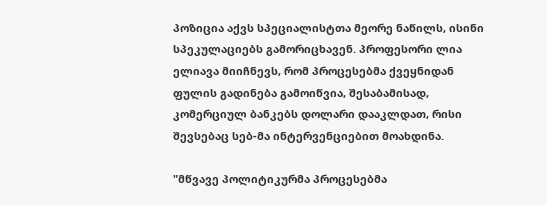პოზიცია აქვს სპეციალისტთა მეორე ნაწილს, ისინი სპეკულაციებს გამორიცხავენ. პროფესორი ლია ელიავა მიიჩნევს, რომ პროცესებმა ქვეყნიდან ფულის გადინება გამოიწვია, შესაბამისად, კომერციულ ბანკებს დოლარი დააკლდათ, რისი შევსებაც სებ-მა ინტერვენციებით მოახდინა.

"მწვავე პოლიტიკურმა პროცესებმა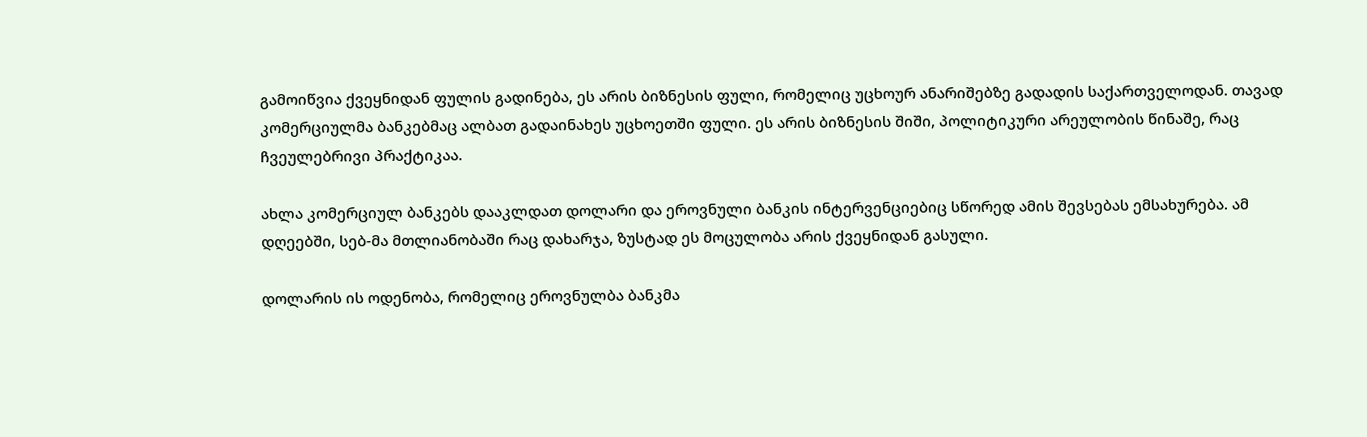გამოიწვია ქვეყნიდან ფულის გადინება, ეს არის ბიზნესის ფული, რომელიც უცხოურ ანარიშებზე გადადის საქართველოდან. თავად კომერციულმა ბანკებმაც ალბათ გადაინახეს უცხოეთში ფული. ეს არის ბიზნესის შიში, პოლიტიკური არეულობის წინაშე, რაც ჩვეულებრივი პრაქტიკაა.

ახლა კომერციულ ბანკებს დააკლდათ დოლარი და ეროვნული ბანკის ინტერვენციებიც სწორედ ამის შევსებას ემსახურება. ამ დღეებში, სებ-მა მთლიანობაში რაც დახარჯა, ზუსტად ეს მოცულობა არის ქვეყნიდან გასული.

დოლარის ის ოდენობა, რომელიც ეროვნულბა ბანკმა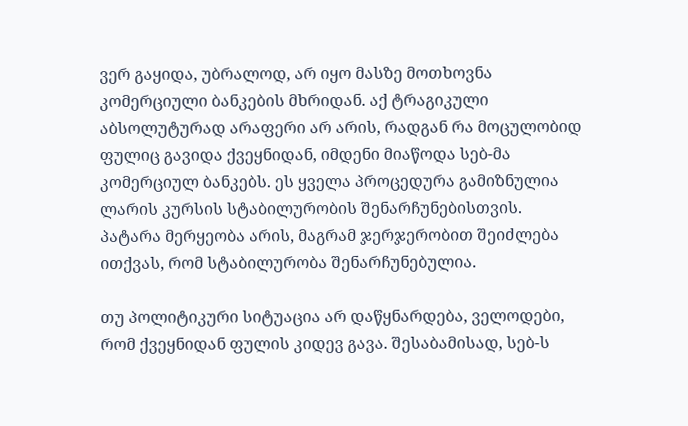ვერ გაყიდა, უბრალოდ, არ იყო მასზე მოთხოვნა კომერციული ბანკების მხრიდან. აქ ტრაგიკული აბსოლუტურად არაფერი არ არის, რადგან რა მოცულობიდ ფულიც გავიდა ქვეყნიდან, იმდენი მიაწოდა სებ-მა კომერციულ ბანკებს. ეს ყველა პროცედურა გამიზნულია ლარის კურსის სტაბილურობის შენარჩუნებისთვის. პატარა მერყეობა არის, მაგრამ ჯერჯერობით შეიძლება ითქვას, რომ სტაბილურობა შენარჩუნებულია.

თუ პოლიტიკური სიტუაცია არ დაწყნარდება, ველოდები, რომ ქვეყნიდან ფულის კიდევ გავა. შესაბამისად, სებ-ს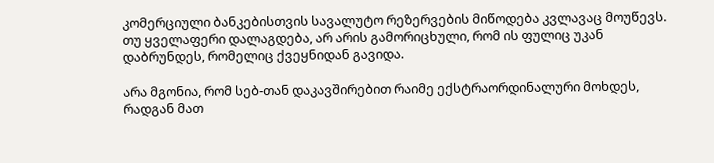კომერციული ბანკებისთვის სავალუტო რეზერვების მიწოდება კვლავაც მოუწევს. თუ ყველაფერი დალაგდება, არ არის გამორიცხული, რომ ის ფულიც უკან დაბრუნდეს, რომელიც ქვეყნიდან გავიდა.

არა მგონია, რომ სებ-თან დაკავშირებით რაიმე ექსტრაორდინალური მოხდეს, რადგან მათ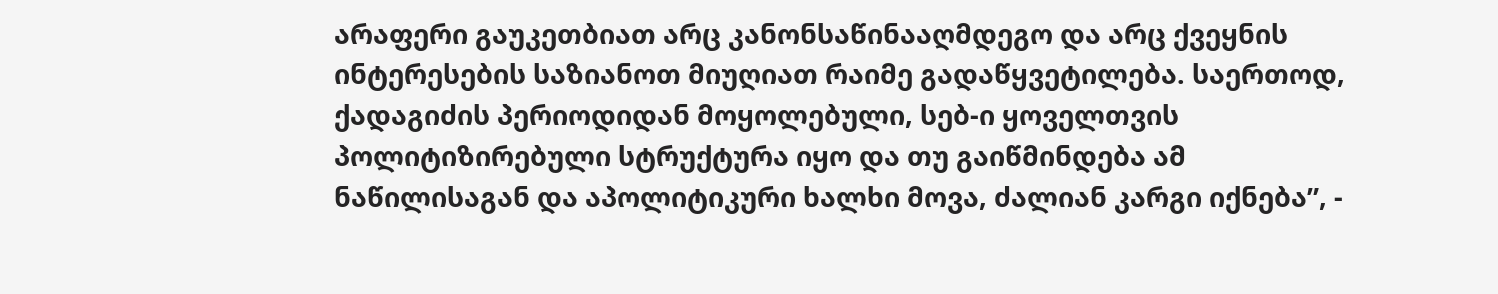არაფერი გაუკეთბიათ არც კანონსაწინააღმდეგო და არც ქვეყნის ინტერესების საზიანოთ მიუღიათ რაიმე გადაწყვეტილება. საერთოდ, ქადაგიძის პერიოდიდან მოყოლებული, სებ-ი ყოველთვის პოლიტიზირებული სტრუქტურა იყო და თუ გაიწმინდება ამ ნაწილისაგან და აპოლიტიკური ხალხი მოვა, ძალიან კარგი იქნება”, -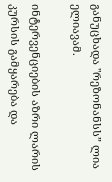განუცხადა "რეზონანსს” ლია ელიავამ.

ინტერვენციების აზრი ლარის კურსის გამყარება და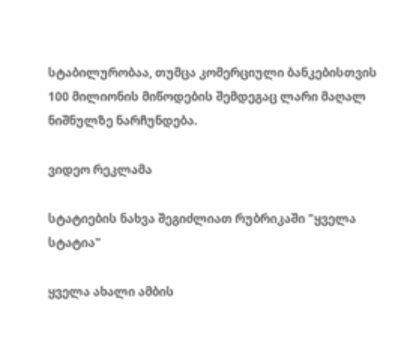სტაბილურობაა, თუმცა კომერციული ბანკებისთვის 100 მილიონის მიწოდების შემდეგაც ლარი მაღალ ნიშნულზე ნარჩუნდება.

ვიდეო რეკლამა

სტატიების ნახვა შეგიძლიათ რუბრიკაში "ყველა სტატია"

ყველა ახალი ამბის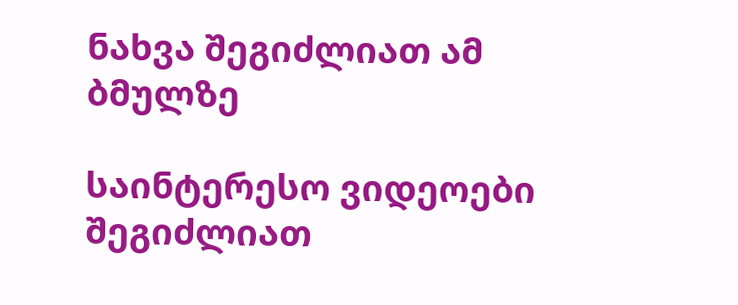ნახვა შეგიძლიათ ამ ბმულზე

საინტერესო ვიდეოები შეგიძლიათ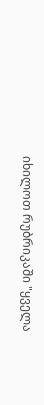იხილოთ რუბრიკაში "ყველა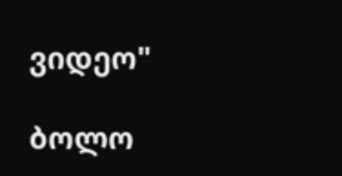ვიდეო"

ბოლო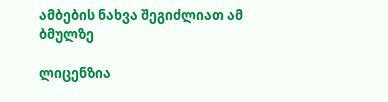ამბების ნახვა შეგიძლიათ ამ ბმულზე

ლიცენზია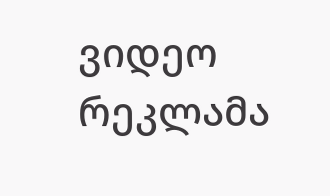ვიდეო რეკლამა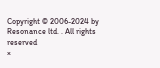Copyright © 2006-2024 by Resonance ltd. . All rights reserved
×